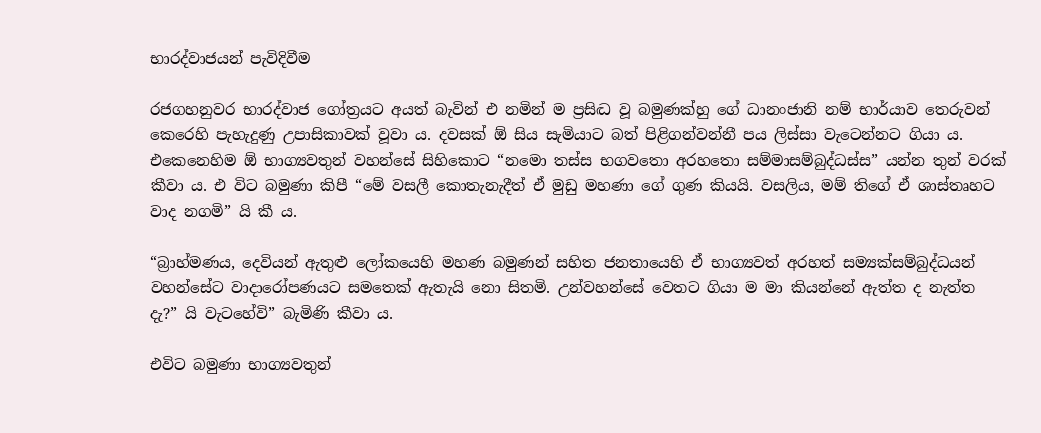භාරද්වාජයන් පැවිදිවීම

රජගහනුවර භාරද්වාජ ගෝත්‍රයට අයත් බැවින් එ නමින් ම ප්‍රසිද්‍ධ වූ බමුණක්හු ගේ ධානංජානි නම් භාර්යාව තෙරුවන් කෙරෙහි පැහැදුණු උපාසිකාවක් වූවා ය. දවසක් ඕ සිය සැමියාට බත් පිළිගන්වන්නී පය ලිස්සා වැටෙන්නට ගියා ය. එකෙනෙහිම ඕ භාග්‍යවතුන් වහන්සේ සිහිකොට “නමො තස්ස භගවතො අරහතො සම්මාසම්බුද්ධස්ස” යන්න තුන් වරක් කීවා ය. එ විට බමුණා කිපී “මේ වසලී කොතැනැදීත් ඒ මුඩු මහණා ගේ ගුණ කියයි. වසලිය, මම් තිගේ ඒ ශාස්තෘහට වාද නගමි” යි කී ය.

“බ්‍රාහ්මණය, දෙවියන් ඇතුළු ලෝකයෙහි මහණ බමුණන් සහිත ජනතායෙහි ඒ භාග්‍යවත් අරහත් සම්‍යක්සම්බුද්ධයන් වහන්සේට වාදාරෝපණයට සමතෙක් ඇතැයි නො සිතමි. උන්වහන්සේ වෙතට ගියා ම මා කියන්නේ ඇත්ත ද නැත්ත දැ?” යි වැටහේවි” බැමිණි කීවා ය.

එවිට බමුණා භාග්‍යවතුන්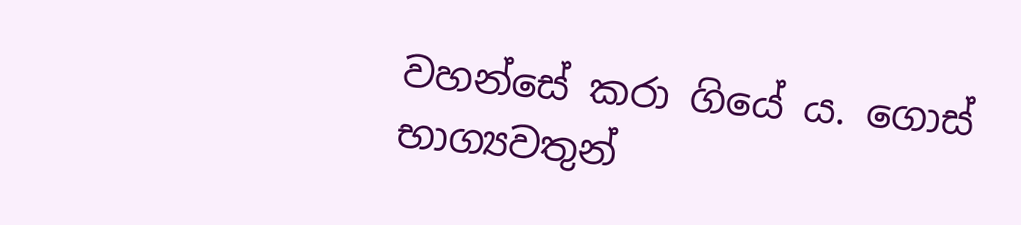වහන්සේ කරා ගියේ ය. ගොස් භාග්‍යවතුන්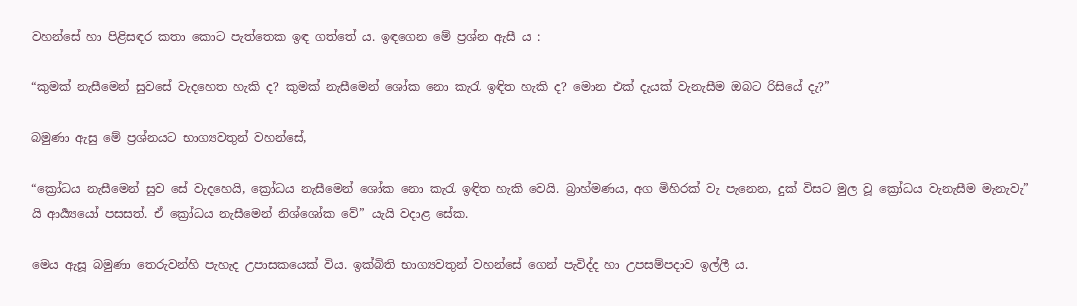වහන්සේ හා පිළිසඳර කතා කොට පැත්තෙක ඉඳ ගත්තේ ය. ඉඳගෙන මේ ප්‍රශ්න ඇසී ය :

“කුමක් නැසීමෙන් සුවසේ වැදහෙත හැකි ද? කුමක් නැසීමෙන් ශෝක නො කැරැ ඉඳිත හැකි ද? මොන එක් දැයක් වැනැසීම ඔබට රිසියේ දැ?”

බමුණා ඇසු මේ ප්‍රශ්නයට භාග්‍යවතුන් වහන්සේ,

“ක්‍රෝධය නැසීමෙන් සුව සේ වැදහෙයි, ක්‍රෝධය නැසීමෙන් ශෝක නො කැරැ ඉඳිත හැකි වෙයි. බ්‍රාහ්මණය, අග මිහිරක් වැ පැනෙන, දුක් විසට මුල වූ ක්‍රෝධය වැනැසීම මැනැවැ” යි ආර්‍ය්‍යයෝ පසසත්. ඒ ක්‍රෝධය නැසීමෙන් නිශ්ශෝක වේ” යැයි වදාළ සේක.

මෙය ඇසූ බමුණා තෙරුවන්හි පැහැද උපාසකයෙක් විය. ඉක්බිති භාග්‍යවතුන් වහන්සේ ගෙන් පැවිද්ද හා උපසම්පදාව ඉල්ලී ය.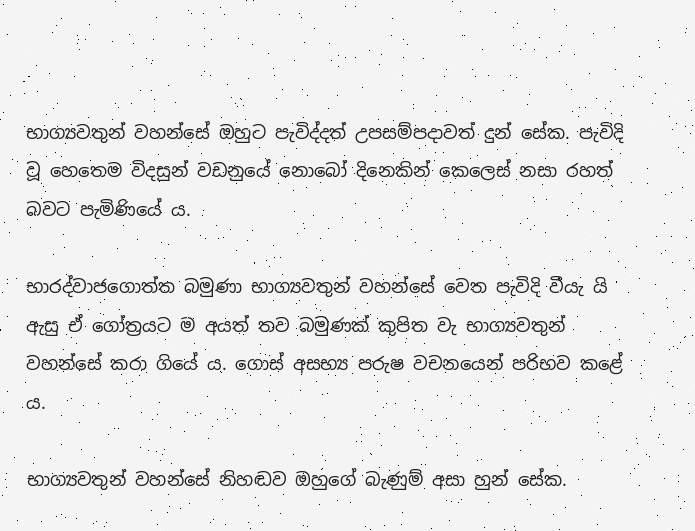භාග්‍යවතුන් වහන්සේ ඔහුට පැවිද්දත් උපසම්පදාවත් දුන් සේක. පැවිදි වූ හෙතෙම විදසුන් වඩනුයේ නොබෝ දිනෙකින් කෙලෙස් නසා රහත් බවට පැමිණියේ ය.

භාරද්වාජගොත්ත බමුණා භාග්‍යවතුන් වහන්සේ වෙත පැවිදි වීයැ යි ඇසු ඒ ගෝත්‍රයට ම අයත් තව බමුණක් කුපිත වැ භාග්‍යවතුන් වහන්සේ කරා ගියේ ය. ගොස් අසභ්‍ය පරුෂ වචනයෙන් පරිභව කළේ ය.

භාග්‍යවතුන් වහන්සේ නිහඬව ඔහුගේ බැණුම් අසා හුන් සේක.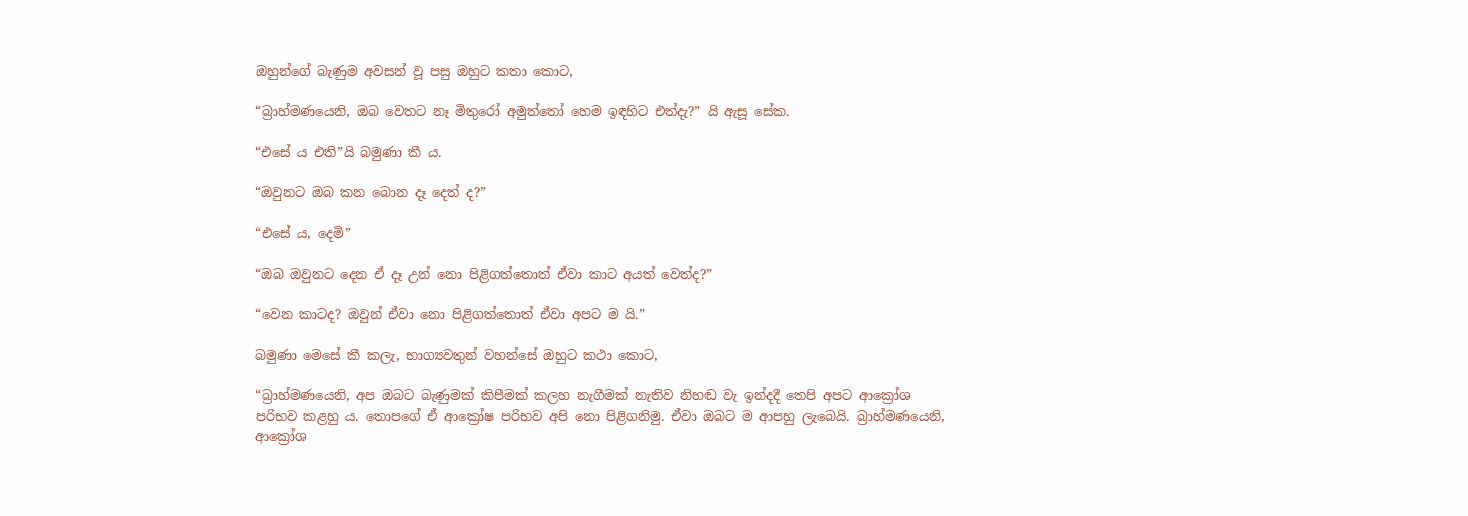ඔහුන්ගේ බැණුම අවසන් වූ පසු ඔහුට කතා කොට,

“බ්‍රාහ්මණයෙනි, ඔබ වෙතට නෑ මිතුරෝ අමුත්තෝ හෙම ඉඳහිට එත්දැ?” යි ඇසූ සේක.

“එසේ ය එති”යි බමුණා කී ය.

“ඔවුනට ඔබ කන බොන දෑ දෙත් ද?”

“එසේ ය, දෙමි”

“ඔබ ඔවුනට දෙන ඒ දෑ උන් නො පිළිගත්තොත් ඒවා කාට අයත් වෙත්ද?”

“වෙන කාටද? ඔවුන් ඒවා නො පිළිගත්තොත් ඒවා අපට ම යි.”

බමුණා මෙසේ කී කලැ, භාග්‍යවතුන් වහන්සේ ඔහුට කථා කොට,

“බ්‍රාහ්මණයෙනි, අප ඔබට බැණුමක් කිපීමක් කලහ නැගීමක් නැතිව නිහඬ වැ ඉන්දදී තෙපි අපට ආක්‍රෝශ පරිභව කළහු ය. තොපගේ ඒ ආක්‍රෝෂ පරිභව අපි නො පිළිගනිමු. ඒවා ඔබට ම ආපහු ලැබෙයි. බ්‍රාහ්මණයෙනි, ආක්‍රෝශ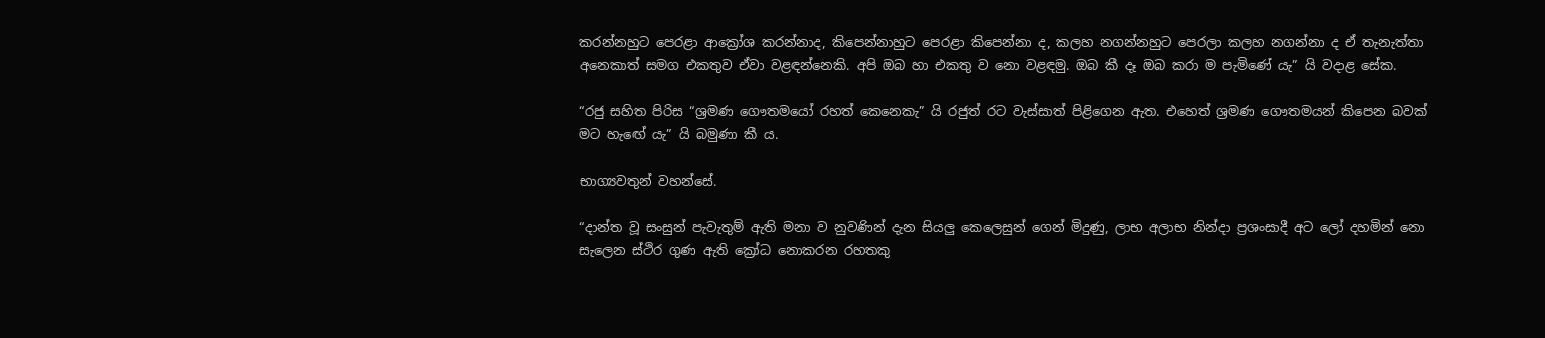කරන්නහුට පෙරළා ආක්‍රෝශ කරන්නාද, කිපෙන්නාහුට පෙරළා කිපෙන්නා ද, කලහ නගන්නහුට පෙරලා කලහ නගන්නා ද ඒ තැනැත්තා අනෙකාත් සමග එකතුව ඒවා වළඳන්නෙකි. අපි ඔබ හා එකතු ව නො වළඳමු. ඔබ කී දෑ ඔබ කරා ම පැමිණේ යැ” යි වදාළ සේක.

“රජු සහිත පිරිස “ශ්‍රමණ ගෞතමයෝ රහත් කෙනෙකැ” යි රජුත් රට වැස්සාත් පිළිගෙන ඇත. එහෙත් ශ්‍රමණ ගෞතමයන් කිපෙන බවක් මට හැඟේ යැ” යි බමුණා කී ය.

භාග්‍යවතුන් වහන්සේ.

“දාන්ත වූ සංසුන් පැවැතුම් ඇති මනා ව නුවණින් දැන සියලු කෙලෙසුන් ගෙන් මිදුණු, ලාභ අලාභ නින්දා ප්‍රශංසාදී අට ලෝ දහමින් නො සැලෙන ස්ථිර ගුණ ඇති ක්‍රෝධ නොකරන රහතකු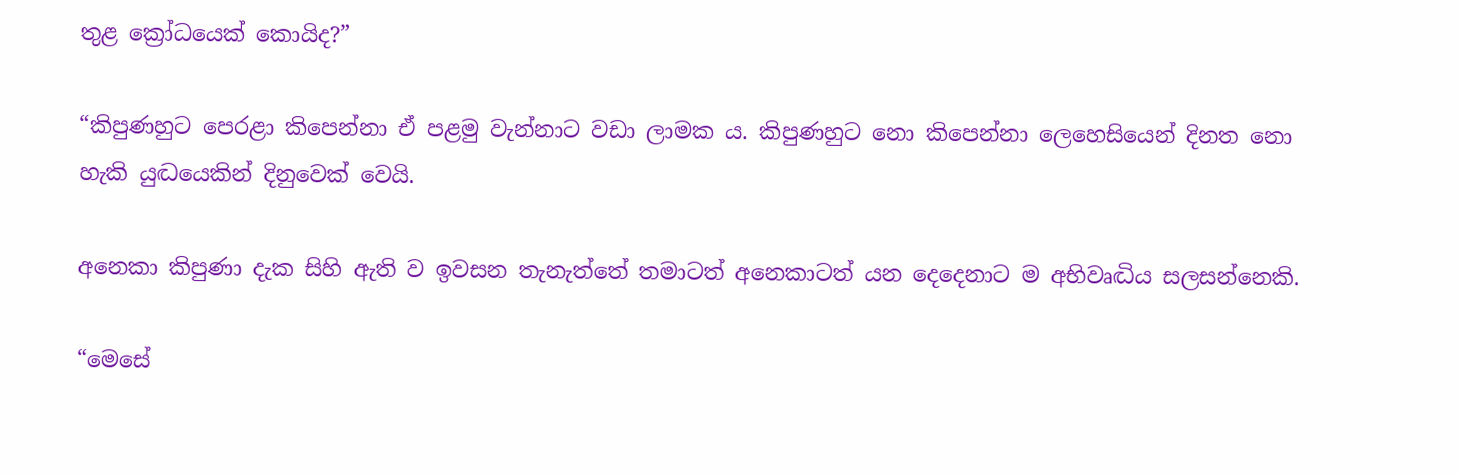තුළ ක්‍රෝධයෙක් කොයිද?”

“කිපුණහුට පෙරළා කිපෙන්නා ඒ පළමු වැන්නාට වඩා ලාමක ය. කිපුණහුට නො කිපෙන්නා ලෙහෙසියෙන් දිනත නො හැකි යුද්‍ධයෙකින් දිනුවෙක් වෙයි.

අනෙකා කිපුණා දැක සිහි ඇති ව ඉවසන තැනැත්තේ තමාටත් අනෙකාටත් යන දෙදෙනාට ම අභිවෘද්‍ධිය සලසන්නෙකි.

“මෙසේ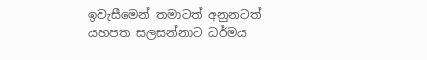ඉවැසීමෙන් තමාටත් අනුනටත් යහපත සලසන්නාට ධර්මය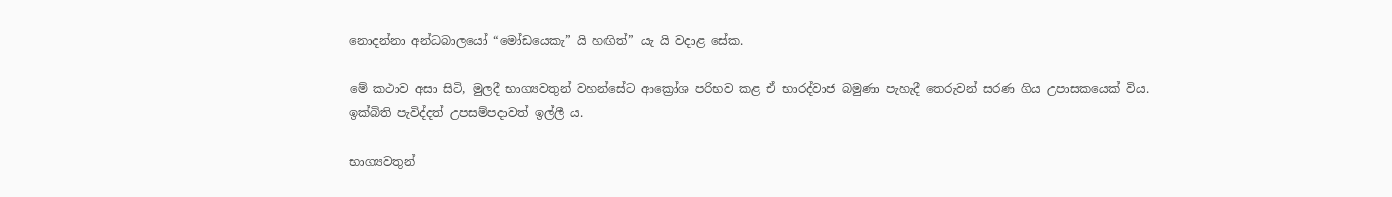නොදන්නා අන්ධබාලයෝ “මෝඩයෙකැ” යි හඟිත්” යැ යි වදාළ සේක.

මේ කථාව අසා සිටි, මුලදී භාග්‍යවතුන් වහන්සේට ආක්‍රෝශ පරිභව කළ ඒ භාරද්වාජ බමුණා පැහැදී තෙරුවන් සරණ ගිය උපාසකයෙක් විය. ඉක්බිති පැවිද්දත් උපසම්පදාවත් ඉල්ලී ය.

භාග්‍යවතුන්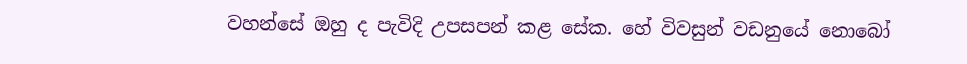වහන්සේ ඔහු ද පැවිදි උපසපන් කළ සේක. හේ විවසුන් වඩනුයේ නොබෝ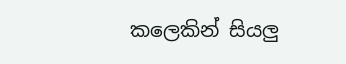කලෙකින් සියලු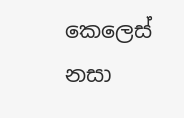කෙලෙස් නසා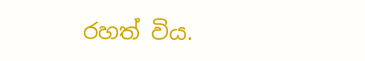රහත් විය.